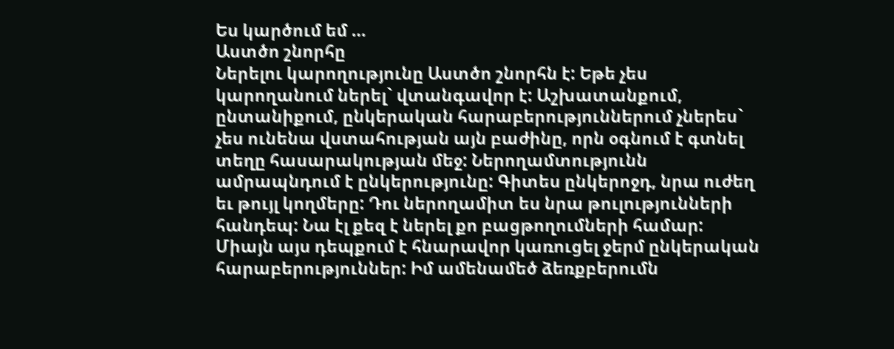Ես կարծում եմ …
Աստծո շնորհը
Ներելու կարողությունը Աստծո շնորհն է: Եթե չես կարողանում ներել` վտանգավոր է: Աշխատանքում, ընտանիքում, ընկերական հարաբերություններում չներես` չես ունենա վստահության այն բաժինը, որն օգնում է գտնել տեղը հասարակության մեջ: Ներողամտությունն ամրապնդում է ընկերությունը: Գիտես ընկերոջդ, նրա ուժեղ եւ թույլ կողմերը: Դու ներողամիտ ես նրա թուլությունների հանդեպ: Նա էլ քեզ է ներել քո բացթողումների համար: Միայն այս դեպքում է հնարավոր կառուցել ջերմ ընկերական հարաբերություններ: Իմ ամենամեծ ձեռքբերումն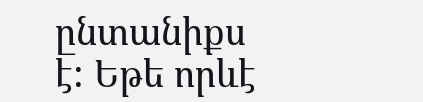ընտանիքս է: Եթե որևէ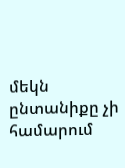մեկն ընտանիքը չի համարում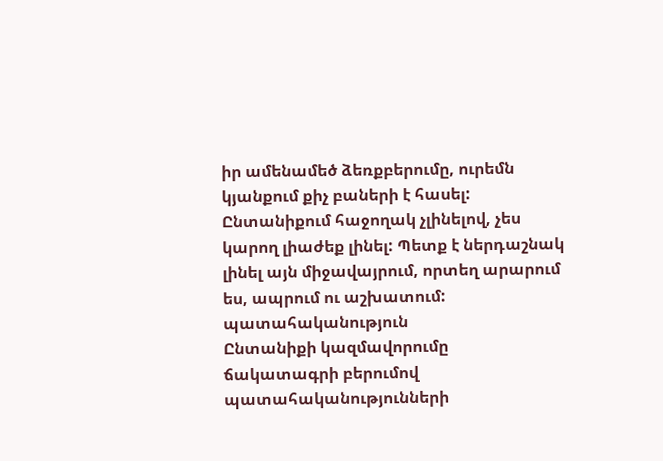իր ամենամեծ ձեռքբերումը, ուրեմն կյանքում քիչ բաների է հասել: Ընտանիքում հաջողակ չլինելով, չես կարող լիաժեք լինել: Պետք է ներդաշնակ լինել այն միջավայրում, որտեղ արարում ես, ապրում ու աշխատում:
պատահականություն
Ընտանիքի կազմավորումը ճակատագրի բերումով պատահականությունների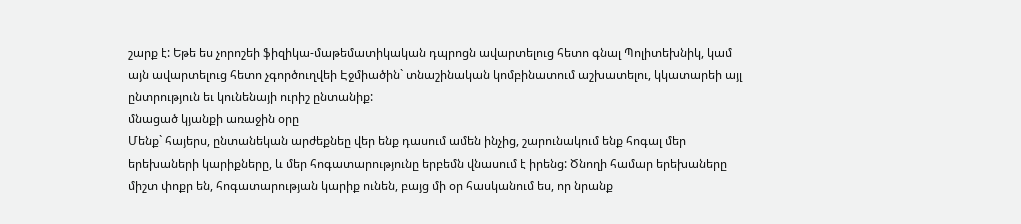շարք է: Եթե ես չորոշեի ֆիզիկա-մաթեմատիկական դպրոցն ավարտելուց հետո գնալ Պոլիտեխնիկ, կամ այն ավարտելուց հետո չգործուղվեի Էջմիածին` տնաշինական կոմբինատում աշխատելու, կկատարեի այլ ընտրություն եւ կունենայի ուրիշ ընտանիք:
մնացած կյանքի առաջին օրը
Մենք` հայերս, ընտանեկան արժեքնեը վեր ենք դասում ամեն ինչից, շարունակում ենք հոգալ մեր երեխաների կարիքները, և մեր հոգատարությունը երբեմն վնասում է իրենց: Ծնողի համար երեխաները միշտ փոքր են, հոգատարության կարիք ունեն, բայց մի օր հասկանում ես, որ նրանք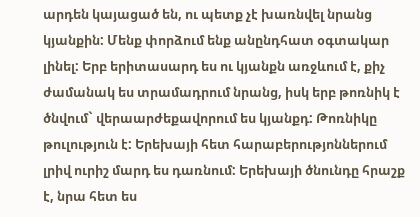արդեն կայացած են, ու պետք չէ խառնվել նրանց կյանքին: Մենք փորձում ենք անընդհատ օգտակար լինել: Երբ երիտասարդ ես ու կյանքն առջևում է, քիչ ժամանակ ես տրամադրում նրանց, իսկ երբ թոռնիկ է ծնվում` վերաարժեքավորում ես կյանքդ: Թոռնիկը թուլություն է: Երեխայի հետ հարաբերությոններում լրիվ ուրիշ մարդ ես դառնում: Երեխայի ծնունդը հրաշք է, նրա հետ ես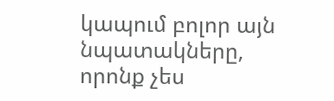կապում բոլոր այն նպատակները, որոնք չես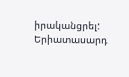իրականցրել: Երիատասարդ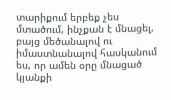տարիքում երբեք չես մտածում, ինչքան է մնացել, բայց մեծանալով ու իմաստնանալով հասկանում ես, որ ամեն օրը մնացած կյանքի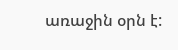առաջին օրն է: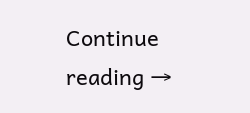Continue reading →